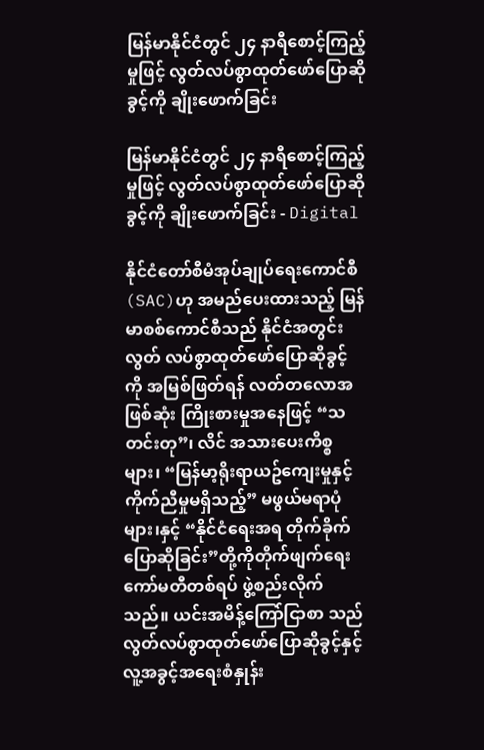မြန်မာနိုင်ငံတွင် ၂၄ နာရီစောင့်ကြည့်မှုဖြင့် လွတ်လပ်စွာထုတ်ဖော်ပြောဆိုခွင့်ကို ချိုးဖောက်ခြင်း

မြန်မာနိုင်ငံတွင် ၂၄ နာရီစောင့်ကြည့်မှုဖြင့် လွတ်လပ်စွာထုတ်ဖော်ပြောဆိုခွင့်ကို ချိုးဖောက်ခြင်း - Digital

နိုင်ငံတော်စီမံအုပ်ချုပ်ရေးကောင်စီ(SAC)ဟု အမည်ပေးထားသည့် မြန်မာစစ်ကောင်စီသည် နိုင်ငံအတွင်း လွတ် လပ်စွာထုတ်ဖော်ပြောဆိုခွင့်ကို အမြစ်ဖြတ်ရန် လတ်တလောအဖြစ်ဆုံး ကြိုးစားမှုအနေဖြင့် “သတင်းတု”၊ လိင် အသားပေးကိစ္စများ၊ “မြန်မာ့ရိုးရာယဥ်ကျေးမှုနှင့် ကိုက်ညီမှုမရှိသည့်” မဖွယ်မရာပုံများ၊နှင့် “နိုင်ငံရေးအရ တိုက်ခိုက်ပြောဆိုခြင်း”တို့ကိုတိုက်ဖျက်ရေးကော်မတီတစ်ရပ် ဖွဲ့စည်းလိုက်သည်။ ယင်းအမိန့်ကြော်ငြာစာ သည် လွတ်လပ်စွာထုတ်ဖော်ပြောဆိုခွင့်နှင့် လူ့အခွင့်အရေးစံနှုန်း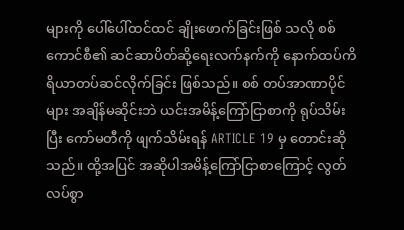များကို ပေါ်ပေါ်ထင်ထင် ချိုးဖောက်ခြင်းဖြစ် သလို စစ်ကောင်စီ၏ ဆင်ဆာပိတ်ဆို့ရေးလက်နက်ကို နောက်ထပ်ကိရိယာတပ်ဆင်လိုက်ခြင်း ဖြစ်သည်။ စစ် တပ်အာဏာပိုင်များ အချိန်မဆိုင်းဘဲ ယင်းအမိန့်ကြော်ငြာစာကို ရုပ်သိမ်းပြီး ကော်မတီကို ဖျက်သိမ်းရန် ARTICLE 19 မှ တောင်းဆိုသည်။ ထို့အပြင် အဆိုပါအမိန့်ကြော်ငြာစာကြောင့် လွတ်လပ်စွာ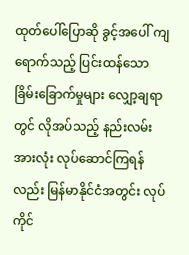ထုတ်ပေါ်ပြောဆို ခွင့်အပေါ် ကျရောက်သည့် ပြင်းထန်သောခြိမ်းခြောက်မှုများ လျှော့ချရာတွင် လိုအပ်သည့် နည်းလမ်းအားလုံး လုပ်ဆောင်ကြရန်လည်း မြန်မာနိုင်ငံအတွင်း လုပ်ကိုင်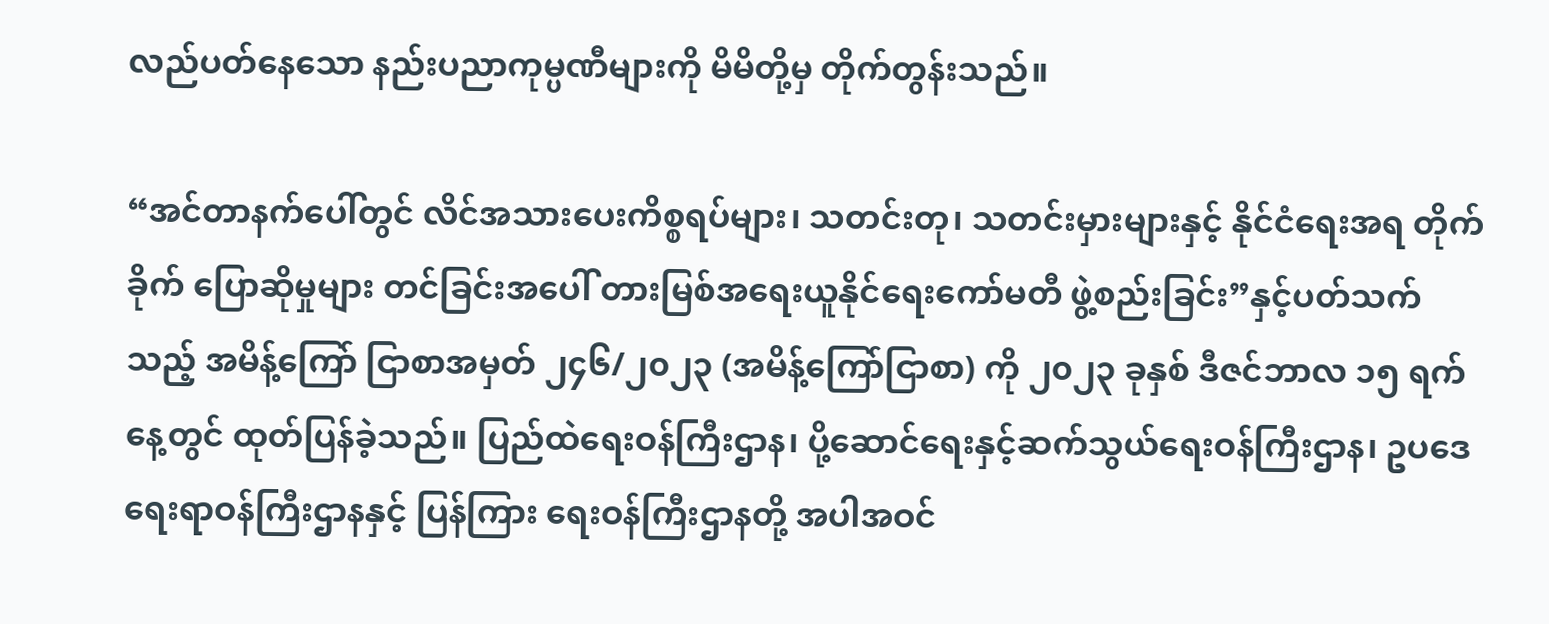လည်ပတ်နေသော နည်းပညာကုမ္ပဏီများကို မိမိတို့မှ တိုက်တွန်းသည်။

“အင်တာနက်ပေါ်တွင် လိင်အသားပေးကိစ္စရပ်များ၊ သတင်းတု၊ သတင်းမှားများနှင့် နိုင်ငံရေးအရ တိုက်ခိုက် ပြောဆိုမှုများ တင်ခြင်းအပေါ် တားမြစ်အရေးယူနိုင်ရေးကော်မတီ ဖွဲ့စည်းခြင်း”နှင့်ပတ်သက်သည့် အမိန့်ကြော် ငြာစာအမှတ် ၂၄၆/၂၀၂၃ (အမိန့်ကြော်ငြာစာ) ကို ၂၀၂၃ ခုနှစ် ဒီဇင်ဘာလ ၁၅ ရက်နေ့တွင် ထုတ်ပြန်ခဲ့သည်။ ပြည်ထဲရေးဝန်ကြီးဌာန၊ ပို့ဆောင်ရေးနှင့်ဆက်သွယ်ရေးဝန်ကြီးဌာန၊ ဥပဒေရေးရာဝန်ကြီးဌာနနှင့် ပြန်ကြား ရေးဝန်ကြီးဌာနတို့ အပါအဝင်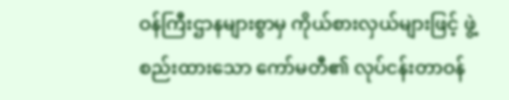ဝန်ကြီးဌာနများစွာမှ ကိုယ်စားလှယ်များဖြင့် ဖွဲ့စည်းထားသော ကော်မတီ၏ လုပ်ငန်းတာဝန်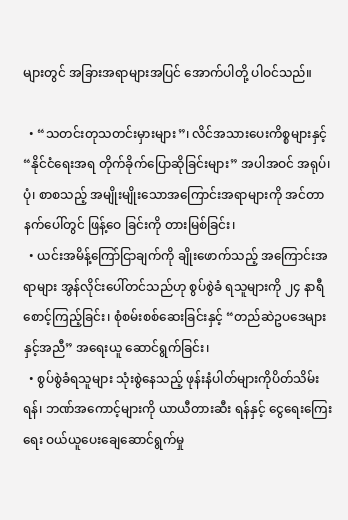များတွင် အခြားအရာများအပြင် အောက်ပါတို့ ပါဝင်သည်။

  • “သတင်းတုသတင်းမှားများ”၊ လိင်အသားပေးကိစ္စများနှင့် “နိုင်ငံရေးအရ တိုက်ခိုက်ပြောဆိုခြင်းများ” အပါအဝင် အရုပ်၊ ပုံ၊ စာစသည့် အမျိုးမျိုးသောအကြောင်းအရာများကို အင်တာနက်ပေါ်တွင် ဖြန့်ဝေ ခြင်းကို တားမြစ်ခြင်း၊
  • ယင်းအမိန့်ကြော်ငြာချက်ကို ချိုးဖောက်သည့် အကြောင်းအရာများ အွန်လိုင်းပေါ်တင်သည်ဟု စွပ်စွဲခံ ရသူများကို ၂၄ နာရီ စောင့်ကြည့်ခြင်း၊ စုံစမ်းစစ်ဆေးခြင်းနှင့် “တည်ဆဲဥပဒေများနှင့်အညီ” အရေးယူ ဆောင်ရွက်ခြင်း၊
  • စွပ်စွဲခံရသူများ သုံးစွဲနေသည့် ဖုန်းနံပါတ်များကိုပိတ်သိမ်းရန်၊ ဘဏ်အကောင့်များကို ယာယီတားဆီး ရန်နှင့် ငွေရေးကြေးရေး ဝယ်ယူပေးချေဆောင်ရွက်မှု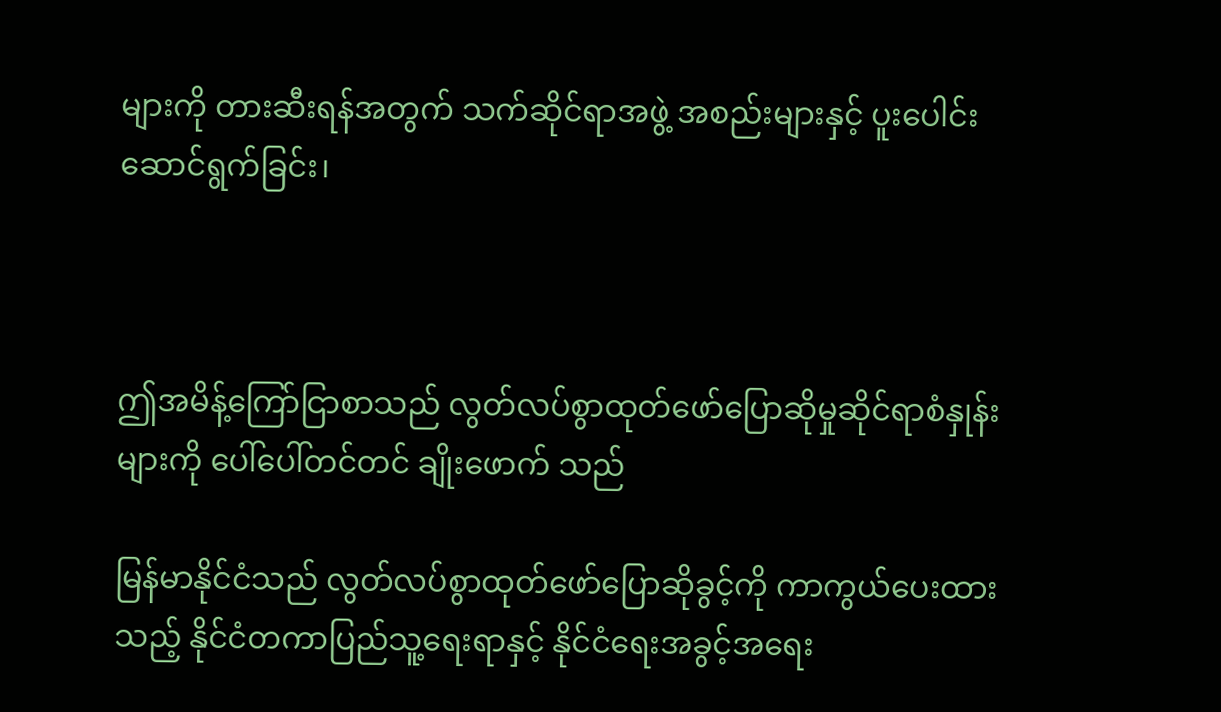များကို တားဆီးရန်အတွက် သက်ဆိုင်ရာအဖွဲ့ အစည်းများနှင့် ပူးပေါင်းဆောင်ရွက်ခြင်း၊



ဤအမိန့်ကြော်ငြာစာသည် လွတ်လပ်စွာထုတ်ဖော်ပြောဆိုမှုဆိုင်ရာစံနှုန်းများကို ပေါ်ပေါ်တင်တင် ချိုးဖောက် သည်

မြန်မာနိုင်ငံသည် လွတ်လပ်စွာထုတ်ဖော်ပြောဆိုခွင့်ကို ကာကွယ်ပေးထားသည့် နိုင်ငံတကာပြည်သူ့ရေးရာနှင့် နိုင်ငံရေးအခွင့်အရေး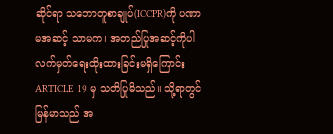ဆိုင်ရာ သဘောတူစာချုပ်(ICCPR)ကို ပဏာမအဆင့် သာမက၊ အတည်ပြုအဆင့်ကိုပါ လက်မှတ်ရေးထိုးထားခြင်းမရှိကြောင်း ARTICLE 19 မှ သတိပြုမိသည်။ သို့ရာတွင် မြန်မာသည် အ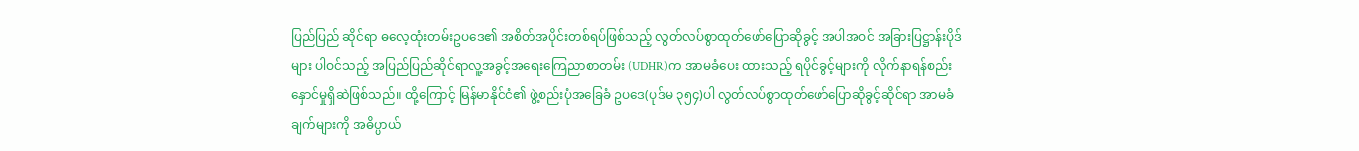ပြည်ပြည် ဆိုင်ရာ ဓလေ့ထုံးတမ်းဥပဒေ၏ အစိတ်အပိုင်းတစ်ရပ်ဖြစ်သည့် လွတ်လပ်စွာထုတ်ဖော်ပြောဆိုခွင့် အပါအဝင် အခြားပြဋ္ဌာန်းပိုဒ်များ ပါဝင်သည့် အပြည်ပြည်ဆိုင်ရာလူ့အခွင့်အရေးကြေညာစာတမ်း (UDHR)က အာမခံပေး ထားသည့် ရပိုင်ခွင့်များကို လိုက်နာရန်စည်းနှောင်မှုရှိဆဲဖြစ်သည်။ ထို့ကြောင့် မြန်မာနိုင်ငံ၏ ဖွဲ့စည်းပုံအခြေခံ ဥပဒေ(ပုဒ်မ ၃၅၄)ပါ လွတ်လပ်စွာထုတ်ဖော်ပြောဆိုခွင့်ဆိုင်ရာ အာမခံချက်များကို အဓိပ္ပာယ်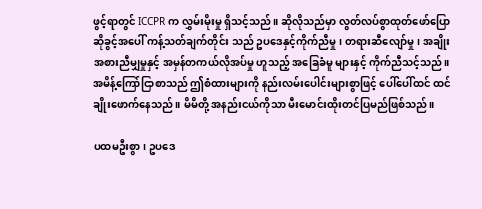ဖွင့်ရာတွင် ICCPR က လွှမ်းမိုးမှု ရှိသင့်သည်။ ဆိုလိုသည်မှာ လွတ်လပ်စွာထုတ်ဖော်ပြောဆိုခွင့်အပေါ် ကန့်သတ်ချက်တိုင်း သည် ဥပဒေနှင့်ကိုက်ညီမှု၊ တရားဆီလျော်မှု၊ အချိုးအစားညီမျှမှုနှင့် အမှန်တကယ်လိုအပ်မှု ဟူသည့် အခြေခံမူ များနှင့် ကိုက်ညီသင့်သည်။ အမိန့်ကြော်ငြာစာသည် ဤစံထားများကို နည်းလမ်းပေါင်းများစွာဖြင့် ပေါ်ပေါ်ထင် ထင် ချိုးဖောက်နေသည်။ မိမိတို့ အနည်းငယ်ကိုသာ မီးမောင်းထိုးတင်ပြမည်ဖြစ်သည်။

ပထမဦးစွာ၊ ဥပဒေ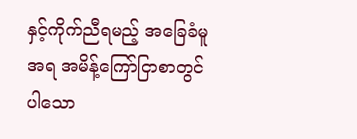နှင့်ကိုက်ညီရမည့် အခြေခံမူအရ အမိန့်ကြော်ငြာစာတွင်ပါသော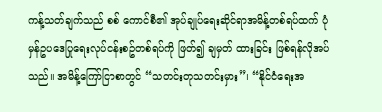ကန့်သတ်ချက်သည် စစ် ကောင်စီ၏ အုပ်ချုပ်ရေးဆိုင်ရာအမိန့်တစ်ရပ်ထက် ပုံမှန်ဥပဒေပြုရေးလုပ်ငန်းစဥ်တစ်ရပ်ကို ဖြတ်၍ ချမှတ် ထားခြင်း ဖြစ်ရန်လိုအပ်သည်။ အမိန့်ကြော်ငြာစာတွင် “သတင်းတုသတင်းမှား”၊ “နိုင်ငံရေးအ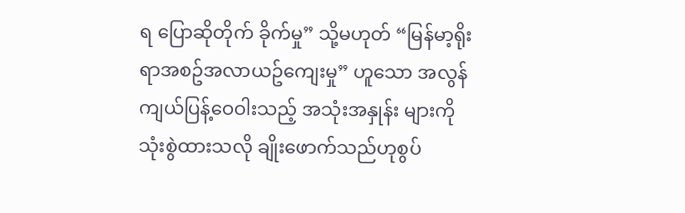ရ ပြောဆိုတိုက် ခိုက်မှု” သို့မဟုတ် “မြန်မာ့ရိုးရာအစဥ်အလာယဥ်ကျေးမှု” ဟူသော အလွန်ကျယ်ပြန့်ဝေဝါးသည့် အသုံးအနှုန်း များကို သုံးစွဲထားသလို ချိုးဖောက်သည်ဟုစွပ်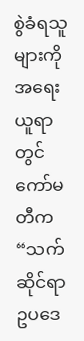စွဲခံရသူများကို အရေးယူရာတွင် ကော်မတီက “သက်ဆိုင်ရာ ဥပဒေ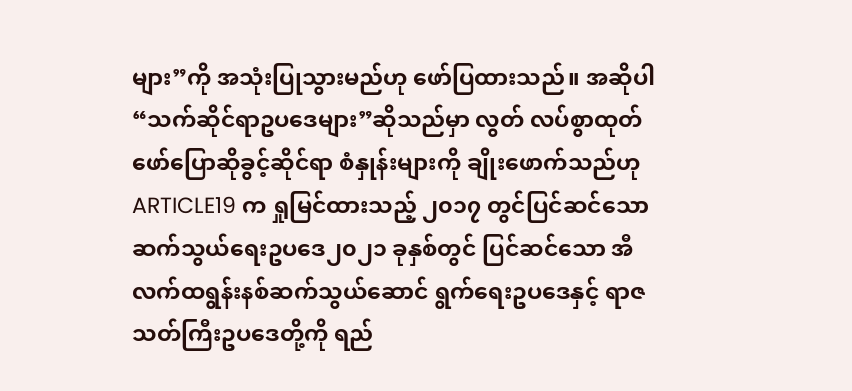များ”ကို အသုံးပြုသွားမည်ဟု ဖော်ပြထားသည်။ အဆိုပါ “သက်ဆိုင်ရာဥပဒေများ”ဆိုသည်မှာ လွတ် လပ်စွာထုတ်ဖော်ပြောဆိုခွင့်ဆိုင်ရာ စံနှုန်းများကို ချိုးဖောက်သည်ဟု ARTICLE19 က ရှုမြင်ထားသည့် ၂၀၁၇ တွင်ပြင်ဆင်သော ဆက်သွယ်ရေးဥပဒေ၂၀၂၁ ခုနှစ်တွင် ပြင်ဆင်သော အီလက်ထရွန်းနစ်ဆက်သွယ်ဆောင် ရွက်ရေးဥပဒေနှင့် ရာဇသတ်ကြီးဥပဒေတို့ကို ရည်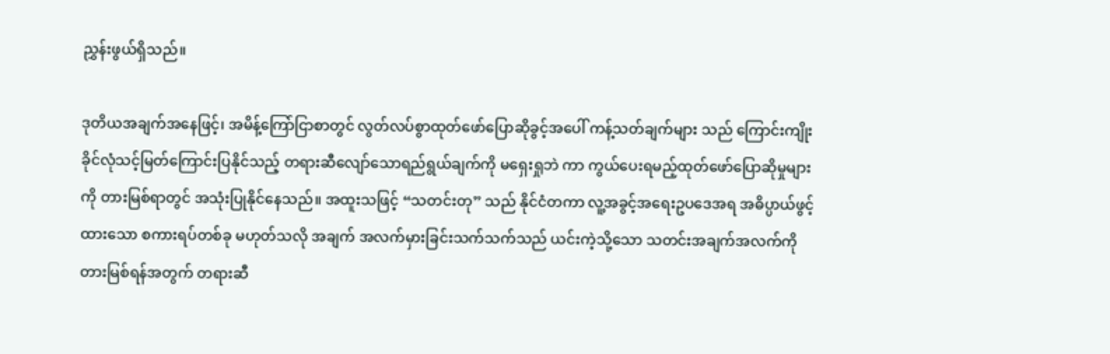ညွှန်းဖွယ်ရှိသည်။

ဒုတိယအချက်အနေဖြင့်၊ အမိန့်ကြော်ငြာစာတွင် လွတ်လပ်စွာထုတ်ဖော်ပြောဆိုခွင့်အပေါ် ကန့်သတ်ချက်များ သည် ကြောင်းကျိုးခိုင်လုံသင့်မြတ်ကြောင်းပြနိုင်သည့် တရားဆီလျော်သောရည်ရွယ်ချက်ကို မရှေးရှုဘဲ ကာ ကွယ်ပေးရမည့်ထုတ်ဖော်ပြောဆိုမှုများကို တားမြစ်ရာတွင် အသုံးပြုနိုင်နေသည်။ အထူးသဖြင့် “သတင်းတု” သည် နိုင်ငံတကာ လူ့အခွင့်အရေးဥပဒေအရ အဓိပ္ပာယ်ဖွင့်ထားသော စကားရပ်တစ်ခု မဟုတ်သလို အချက် အလက်မှားခြင်းသက်သက်သည် ယင်းကဲ့သို့သော သတင်းအချက်အလက်ကို တားမြစ်ရန်အတွက် တရားဆီ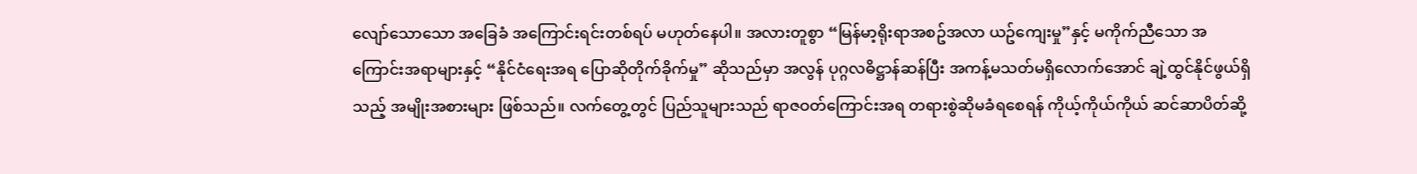လျော်သောသော အခြေခံ အကြောင်းရင်းတစ်ရပ် မဟုတ်နေပါ။ အလားတူစွာ “မြန်မာ့ရိုးရာအစဥ်အလာ ယဥ်ကျေးမှု”နှင့် မကိုက်ညီသော အကြောင်းအရာများနှင့် “နိုင်ငံရေးအရ ပြောဆိုတိုက်ခိုက်မှု” ဆိုသည်မှာ အလွန် ပုဂ္ဂလဓိဋ္ဌာန်ဆန်ပြီး အကန့်မသတ်မရှိလောက်အောင် ချဲ့ထွင်နိုင်ဖွယ်ရှိသည့် အမျိုးအစားများ ဖြစ်သည်။ လက်တွေ့တွင် ပြည်သူများသည် ရာဇဝတ်ကြောင်းအရ တရားစွဲဆိုမခံရစေရန် ကိုယ့်ကိုယ်ကိုယ် ဆင်ဆာပိတ်ဆို့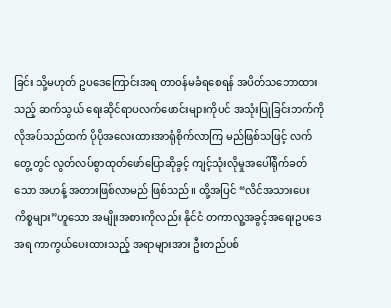ခြင်း သို့မဟုတ် ဥပဒေကြောင်းအရ တာဝန်မခံရစေရန် အပိတ်သဘောထားသည့် ဆက်သွယ် ရေးဆိုင်ရာပလက်ဖောင်းများကိုပင် အသုံးပြုခြင်းဘက်ကို လိုအပ်သည်ထက် ပိုပိုအလေးထားအာရုံစိုက်လာကြ မည်ဖြစ်သဖြင့် လက်တွေ့တွင် လွတ်လပ်စွာထုတ်ဖော်ပြောဆိုခွင့် ကျင့်သုံးလိုမှုအပေါ်ရိုက်ခတ်သော အဟန့် အတားဖြစ်လာမည် ဖြစ်သည်။ ထို့အပြင် “လိင်အသားပေးကိစ္စများ”ဟူသော အမျိုးအစားကိုလည်း နိုင်ငံ တကာလူ့အခွင့်အရေးဥပဒေအရ ကာကွယ်ပေးထားသည့် အရာများအား ဦးတည်ပစ်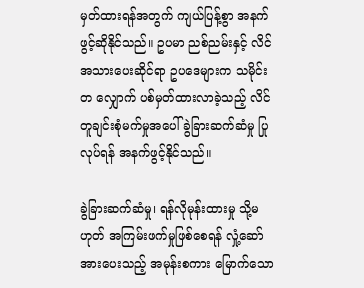မှတ်ထားရန်အတွက် ကျယ်ပြန့်စွာ အနက်ဖွင့်ဆိုနိုင်သည်။ ဥပမာ ညစ်ညမ်းနှင့် လိင်အသားပေးဆိုင်ရာ ဥပဒေများက သမိုင်းတ လျှောက် ပစ်မှတ်ထားလာခဲ့သည့် လိင်တူချင်းစုံမက်မှုအပေါ် ခွဲခြားဆက်ဆံမှု ပြုလုပ်ရန် အနက်ဖွင့်နိုင်သည်။

ခွဲခြားဆက်ဆံမှု၊ ရန်လိုမုန်းထားမှု သို့မဟုတ် အကြမ်းဖက်မှုဖြစ်စေရန် လှုံ့ဆော်အားပေးသည့် အမုန်းစကား မြောက်သော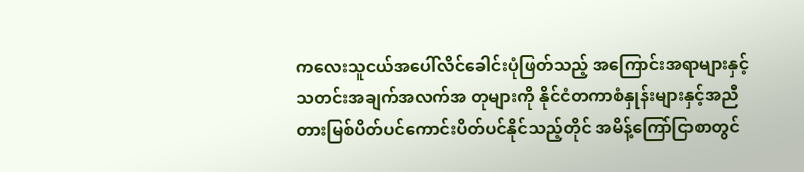ကလေးသူငယ်အပေါ်လိင်ခေါင်းပုံဖြတ်သည့် အကြောင်းအရာများနှင့် သတင်းအချက်အလက်အ တုများကို နိုင်ငံတကာစံနှုန်းများနှင့်အညီ တားမြစ်ပိတ်ပင်ကောင်းပိတ်ပင်နိုင်သည့်တိုင် အမိန့်ကြော်ငြာစာတွင်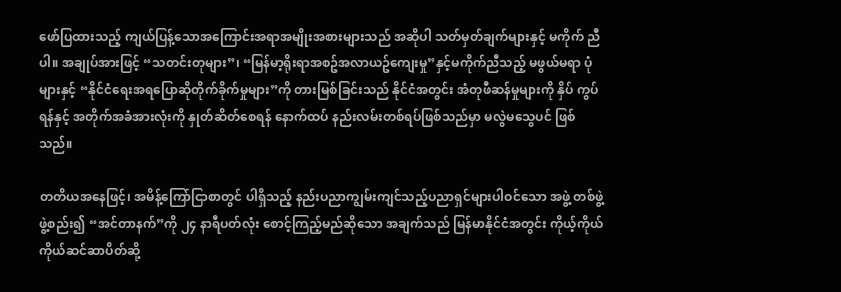ဖော်ပြထားသည့် ကျယ်ပြန့်သောအကြောင်းအရာအမျိုးအစားများသည် အဆိုပါ သတ်မှတ်ချက်များနှင့် မကိုက် ညီပါ။ အချုပ်အားဖြင့် “သတင်းတုများ”၊ “မြန်မာ့ရိုးရာအစဥ်အလာယဥ်ကျေးမှု”နှင့်မကိုက်ညီသည့် မဖွယ်မရာ ပုံများနှင့် “နိုင်ငံရေးအရပြောဆိုတိုက်ခိုက်မှုများ”ကို တားမြစ်ခြင်းသည် နိုင်ငံအတွင်း အံတုဖီဆန်မှုများကို နှိပ် ကွပ်ရန်နှင့် အတိုက်အခံအားလုံးကို နှုတ်ဆိတ်စေရန် နောက်ထပ် နည်းလမ်းတစ်ရပ်ဖြစ်သည်မှာ မလွဲမသွေပင် ဖြစ်သည်။

တတိယအနေဖြင့်၊ အမိန့်ကြော်ငြာစာတွင် ပါရှိသည့် နည်းပညာကျွမ်းကျင်သည့်ပညာရှင်များပါဝင်သော အဖွဲ့ တစ်ဖွဲ့ ဖွဲ့စည်း၍ “အင်တာနက်”ကို ၂၄ နာရီပတ်လုံး စောင့်ကြည့်မည်ဆိုသော အချက်သည် မြန်မာနိုင်ငံအတွင်း ကိုယ့်ကိုယ်ကိုယ်ဆင်ဆာပိတ်ဆို့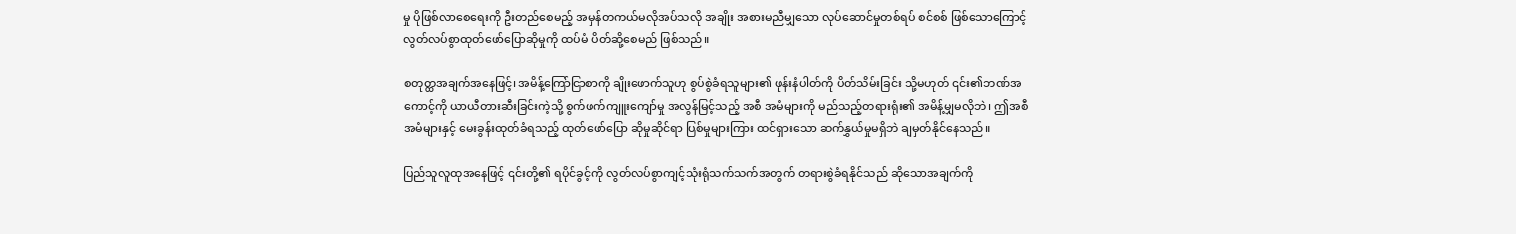မှု ပိုဖြစ်လာစေရေးကို ဦးတည်စေမည့် အမှန်တကယ်မလိုအပ်သလို အချိုး အစားမညီမျှသော လုပ်ဆောင်မှုတစ်ရပ် စင်စစ် ဖြစ်သောကြောင့် လွတ်လပ်စွာထုတ်ဖော်ပြောဆိုမှုကို ထပ်မံ ပိတ်ဆို့စေမည် ဖြစ်သည်။

စတုတ္ထအချက်အနေဖြင့်၊ အမိန့်ကြော်ငြာစာကို ချိုးဖောက်သူဟု စွပ်စွဲခံရသူများ၏ ဖုန်းနံပါတ်ကို ပိတ်သိမ်းခြင်း သို့မဟုတ် ၎င်း၏ဘဏ်အကောင့်ကို ယာယီတားဆီးခြင်းကဲ့သို့ စွက်ဖက်ကျူးကျော်မှု အလွန်မြင့်သည့် အစီ အမံများကို မည်သည့်တရားရုံး၏ အမိန့်မျှမလိုဘဲ၊ ဤအစီအမံများနှင့် မေးခွန်းထုတ်ခံရသည့် ထုတ်ဖော်ပြော ဆိုမှုဆိုင်ရာ ပြစ်မှုများကြား ထင်ရှားသော ဆက်နွှယ်မှုမရှိဘဲ ချမှတ်နိုင်နေသည်။

ပြည်သူလူထုအနေဖြင့် ၎င်းတို့၏ ရပိုင်ခွင့်ကို လွတ်လပ်စွာကျင့်သုံးရုံသက်သက်အတွက် တရားစွဲခံရနိုင်သည် ဆိုသောအချက်ကို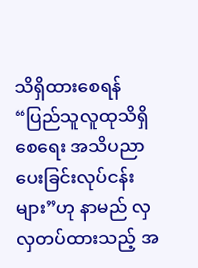သိရှိထားစေရန် “ပြည်သူလူထုသိရှိစေရေး အသိပညာပေးခြင်းလုပ်ငန်းများ”ဟု နာမည် လှလှတပ်ထားသည့် အ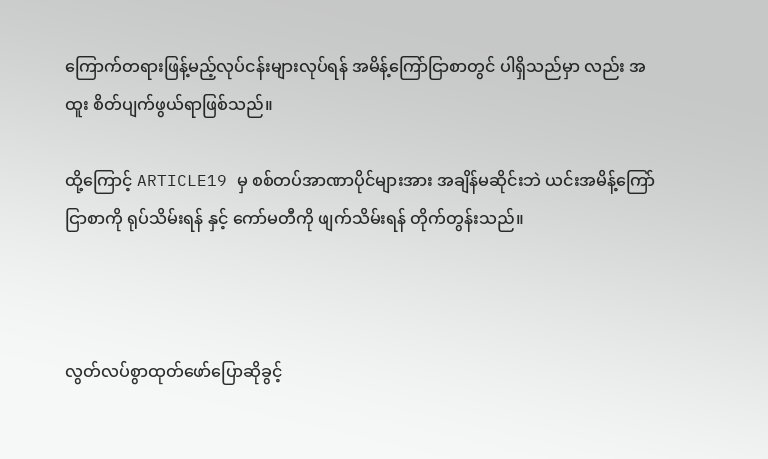ကြောက်တရားဖြန့်မည့်လုပ်ငန်းများလုပ်ရန် အမိန့်ကြော်ငြာစာတွင် ပါရှိသည်မှာ လည်း အထူး စိတ်ပျက်ဖွယ်ရာဖြစ်သည်။

ထို့ကြောင့် ARTICLE19 မှ စစ်တပ်အာဏာပိုင်များအား အချိန်မဆိုင်းဘဲ ယင်းအမိန့်ကြော်ငြာစာကို ရုပ်သိမ်းရန် နှင့် ကော်မတီကို ဖျက်သိမ်းရန် တိုက်တွန်းသည်။



လွတ်လပ်စွာထုတ်ဖော်ပြောဆိုခွင့်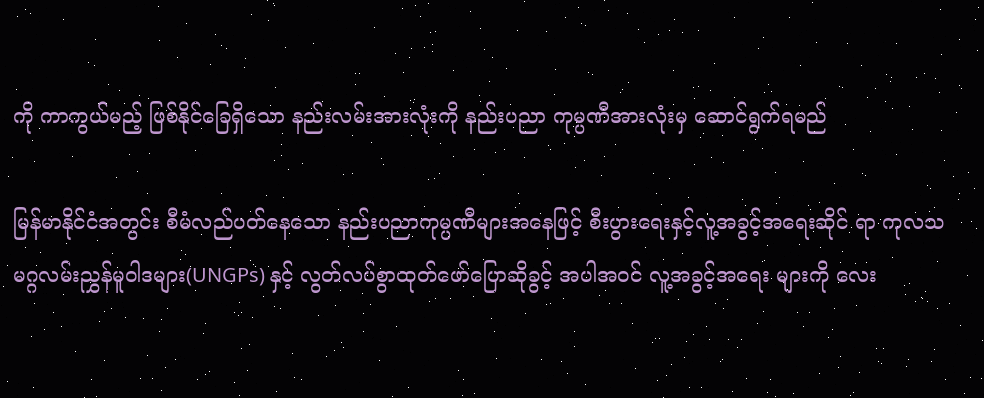ကို ကာကွယ်မည့် ဖြစ်နိုင်ခြေရှိသော နည်းလမ်းအားလုံးကို နည်းပညာ ကုမ္ပဏီအားလုံးမှ ဆောင်ရွက်ရမည်

မြန်မာနိုင်ငံအတွင်း စီမံလည်ပတ်နေသော နည်းပညာကုမ္ပဏီများအနေဖြင့် စီးပွားရေးနှင့်လူ့အခွင့်အရေးဆိုင် ရာ ကုလသမဂ္ဂလမ်းညွှန်မူဝါဒများ(UNGPs) နှင့် လွတ်လပ်စွာထုတ်ဖော်ပြောဆိုခွင့် အပါအဝင် လူ့အခွင့်အရေး များကို လေး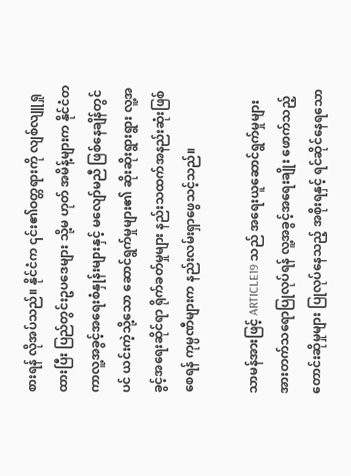စားရန် လိုအပ်သည်။ နိုင်ငံက ၎င်း၏ဝတ္တရားကို လျစ်လျူရှုထားပြီး ပြည်တွင်းဥပဒေများ သို့မ ဟုတ် အမိန့်များက နိုင်ငံတကာလူ့အခွင့်အရေးစံနှုန်းများနှင့် မလျော်မညီ ဖြစ်နေချိန်တွင်ပင် ယင်းကဲ့သို့သော ဆောင်ရွက်မှုများ၏ ဆိုးဆိုးရွားရွား လူ့အခွင့်အရေးဆိုင်ရာ ရိုက်ခတ်မှုများ နည်းသထက်အနည်းဆုံးဖြစ်စေရန် ကုမ္ပဏီများက နည်းလမ်းရှာဖွေသင့်သည်။

သာမန်အားဖြင့် ARTICLE19 သည် အရေးယူဆောင်ရွက်မှုများ အားတက်သရောပြုလုပ်ရန် လူ့အခွင့်အရေးချိုး ဖောက်သည့်တောင်းဆိုမှုများ ပြုလုပ်နေသည့် အစိုးရနှင့် ရင်ဆိုင်နေရသော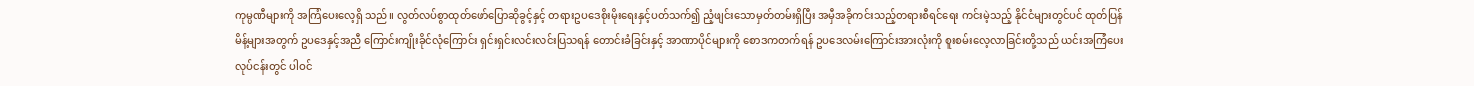ကုမ္ပဏီများကို အကြံပေးလေ့ရှိ သည်။ လွတ်လပ်စွာထုတ်ဖော်ပြောဆိုခွင့်နှင့် တရားဥပဒေစိုးမိုးရေးနှင့်ပတ်သက်၍ ညံ့ဖျင်းသောမှတ်တမ်းရှိပြီး အမှီအခိုကင်းသည့်တရားစီရင်ရေး ကင်းမဲ့သည့် နိုင်ငံများတွင်ပင် ထုတ်ပြန်မိန့်များအတွက် ဥပဒေနှင့်အညီ ကြောင်းကျိုးခိုင်လုံကြောင်း ရှင်းရှင်းလင်းလင်းပြသရန် တောင်းခံခြင်းနှင့် အာဏာပိုင်များကို စောဒကတက်ရန် ဥပဒေလမ်းကြောင်းအားလုံးကို စူးစမ်းလေ့လာခြင်းတို့သည် ယင်းအကြံပေးလုပ်ငန်းတွင် ပါဝင်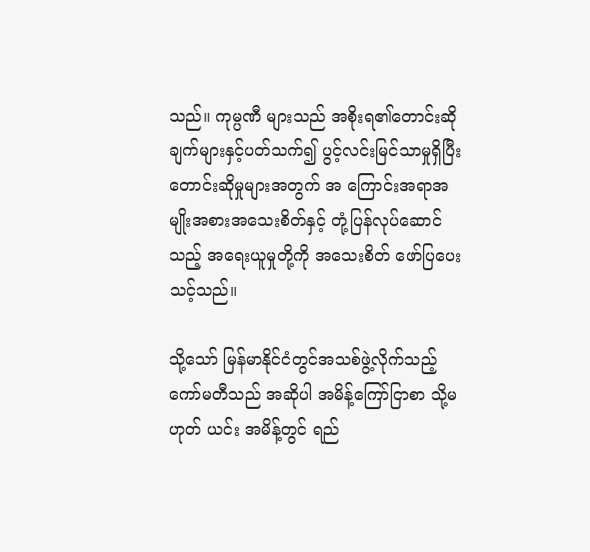သည်။ ကုမ္ပဏီ များသည် အစိုးရ၏တောင်းဆိုချက်များနှင့်ပတ်သက်၍ ပွင့်လင်းမြင်သာမှုရှိပြီး တောင်းဆိုမှုများအတွက် အ ကြောင်းအရာအမျိုးအစားအသေးစိတ်နှင့် တုံ့ပြန်လုပ်ဆောင်သည့် အရေးယူမှုတို့ကို အသေးစိတ် ဖော်ပြပေး သင့်သည်။

သို့သော် မြန်မာနိုင်ငံတွင်အသစ်ဖွဲ့လိုက်သည့် ကော်မတီသည် အဆိုပါ အမိန့်ကြော်ငြာစာ သို့မဟုတ် ယင်း အမိန့်တွင် ရည်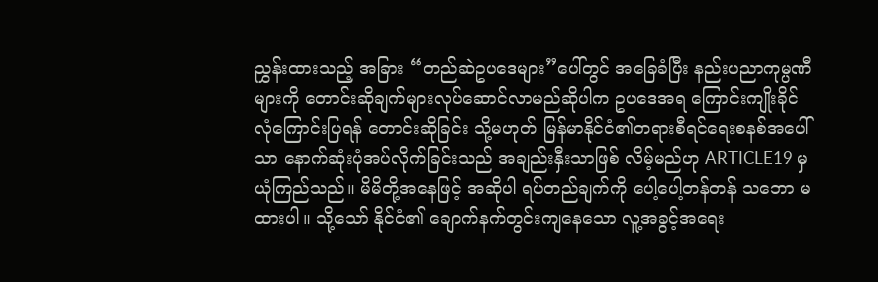ညွှန်းထားသည့် အခြား “တည်ဆဲဥပဒေများ”ပေါ်တွင် အခြေခံပြီး နည်းပညာကုမ္ပဏီများကို တောင်းဆိုချက်များလုပ်ဆောင်လာမည်ဆိုပါက ဥပဒေအရ ကြောင်းကျိုးခိုင်လုံကြောင်းပြရန် တောင်းဆိုခြင်း သို့မဟုတ် မြန်မာနိုင်ငံ၏တရားစီရင်ရေးစနစ်အပေါ်သာ နောက်ဆုံးပုံအပ်လိုက်ခြင်းသည် အချည်းနှီးသာဖြစ် လိမ့်မည်ဟု ARTICLE19 မှ ယုံကြည်သည်။ မိမိတို့အနေဖြင့် အဆိုပါ ရပ်တည်ချက်ကို ပေါ့ပေါ့တန်တန် သဘော မထားပါ။ သို့သော် နိုင်ငံ၏ ချောက်နက်တွင်းကျနေသော လူ့အခွင့်အရေး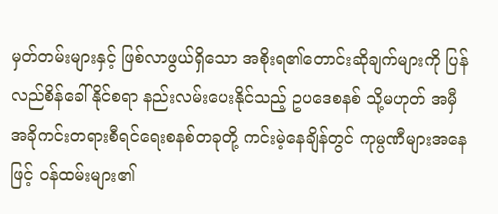မှတ်တမ်းများနှင့် ဖြစ်လာဖွယ်ရှိသော အစိုးရ၏တောင်းဆိုချက်များကို ပြန်လည်စိန်ခေါ်နိုင်စရာ နည်းလမ်းပေးနိုင်သည့် ဥပဒေစနစ် သို့မဟုတ် အမှီ အခိုကင်းတရားစီရင်ရေးစနစ်တခုတို့ ကင်းမဲ့နေချိန်တွင် ကုမ္ပဏီများအနေဖြင့် ဝန်ထမ်းများ၏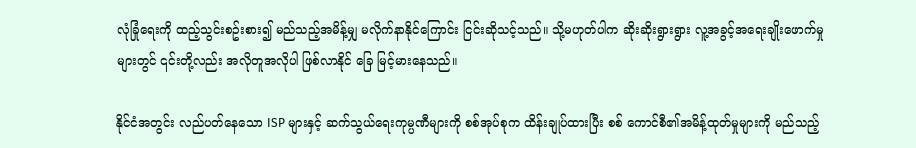လုံခြုံရေးကို ထည့်သွင်းစဥ်းစား၍ မည်သည့်အမိန့်မျှ မလိုက်နာနိုင်ကြောင်း ငြင်းဆိုသင့်သည်။ သို့မဟုတ်ပါက ဆိုးဆိုးရွားရွား လူ့အခွင့်အရေးချိုးဖောက်မှုများတွင် ၎င်းတို့လည်း အလိုတူအလိုပါ ဖြစ်လာနိုင် ခြေ မြင့်မားနေသည်။

နိုင်ငံအတွင်း လည်ပတ်နေသော ISP များနှင့် ဆက်သွယ်ရေးကုမ္ပဏီများကို စစ်အုပ်စုက ထိန်းချုပ်ထားပြီး စစ် ကောင်စီ၏အမိန့်ထုတ်မှုများကို မည်သည့်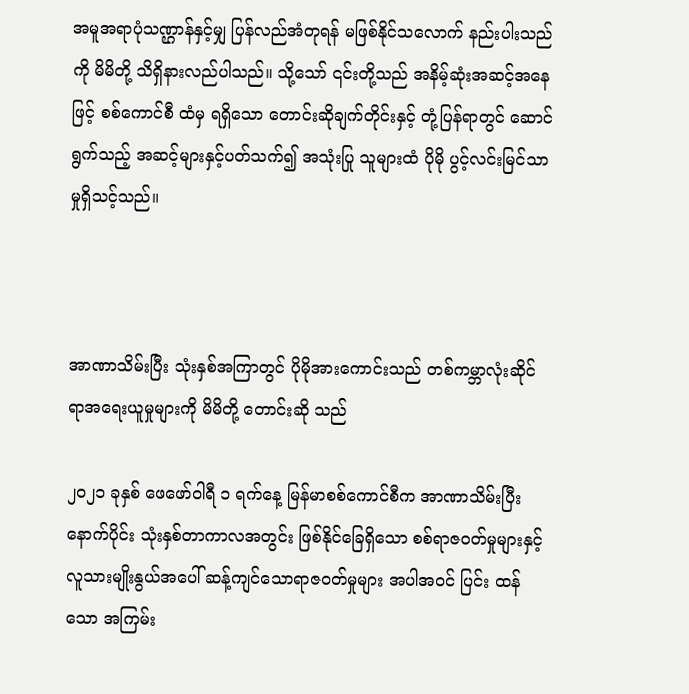အမူအရာပုံသဏ္ဌာန်နှင့်မျှ ပြန်လည်အံတုရန် မဖြစ်နိုင်သလောက် နည်းပါးသည်ကို မိမိတို့ သိရှိနားလည်ပါသည်။ သို့သော် ၎င်းတို့သည် အနိမ့်ဆုံးအဆင့်အနေဖြင့် စစ်ကောင်စီ ထံမှ ရရှိသော တောင်းဆိုချက်တိုင်းနှင့် တုံ့ပြန်ရာတွင် ဆောင်ရွက်သည့် အဆင့်များနှင့်ပတ်သက်၍ အသုံးပြု သူများထံ ပိုမို ပွင့်လင်းမြင်သာမှုရှိသင့်သည်။



အာဏာသိမ်းပြီး သုံးနှစ်အကြာတွင် ပိုမိုအားကောင်းသည် တစ်ကမ္ဘာလုံးဆိုင်ရာအရေးယူမှုများကို မိမိတို့ တောင်းဆို သည်

၂၀၂၁ ခုနှစ် ဖေဖော်ဝါရီ ၁ ရက်နေ့ မြန်မာစစ်ကောင်စီက အာဏာသိမ်းပြီးနောက်ပိုင်း သုံးနှစ်တာကာလအတွင်း ဖြစ်နိုင်ခြေရှိသော စစ်ရာဇဝတ်မှုများနှင့် လူသားမျိုးနွယ်အပေါ် ဆန့်ကျင်သောရာဇဝတ်မှုများ အပါအဝင် ပြင်း ထန်သော အကြမ်း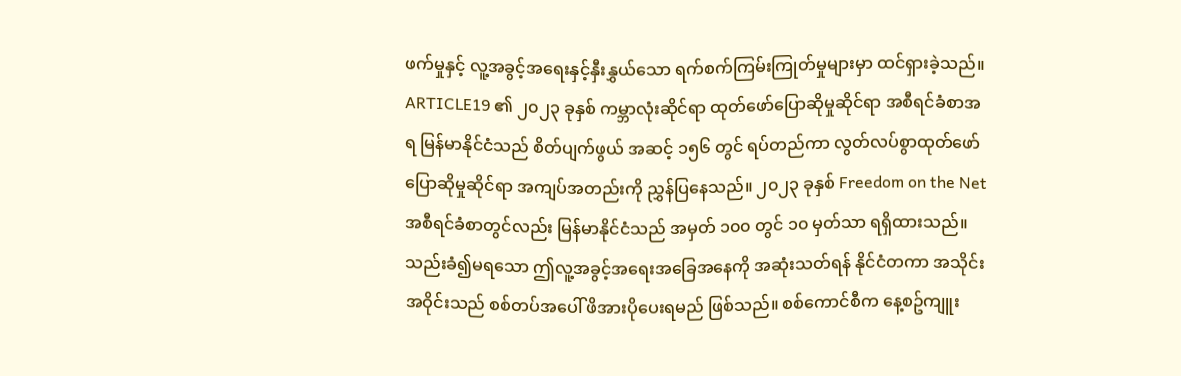ဖက်မှုနှင့် လူ့အခွင့်အရေးနှင့်နှီးနွှယ်သော ရက်စက်ကြမ်းကြုတ်မှုများမှာ ထင်ရှားခဲ့သည်။ ARTICLE19 ၏ ၂၀၂၃ ခုနှစ် ကမ္ဘာလုံးဆိုင်ရာ ထုတ်ဖော်ပြောဆိုမှုဆိုင်ရာ အစီရင်ခံစာအရ မြန်မာနိုင်ငံသည် စိတ်ပျက်ဖွယ် အဆင့် ၁၅၆ တွင် ရပ်တည်ကာ လွတ်လပ်စွာထုတ်ဖော်ပြောဆိုမှုဆိုင်ရာ အကျပ်အတည်းကို ညွှန်ပြနေသည်။ ၂၀၂၃ ခုနှစ် Freedom on the Net အစီရင်ခံစာတွင်လည်း မြန်မာနိုင်ငံသည် အမှတ် ၁၀၀ တွင် ၁၀ မှတ်သာ ရရှိထားသည်။ သည်းခံ၍မရသော ဤလူ့အခွင့်အရေးအခြေအနေကို အဆုံးသတ်ရန် နိုင်ငံတကာ အသိုင်းအဝိုင်းသည် စစ်တပ်အပေါ် ဖိအားပိုပေးရမည် ဖြစ်သည်။ စစ်ကောင်စီက နေ့စဥ်ကျူး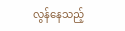လွန်နေသည့်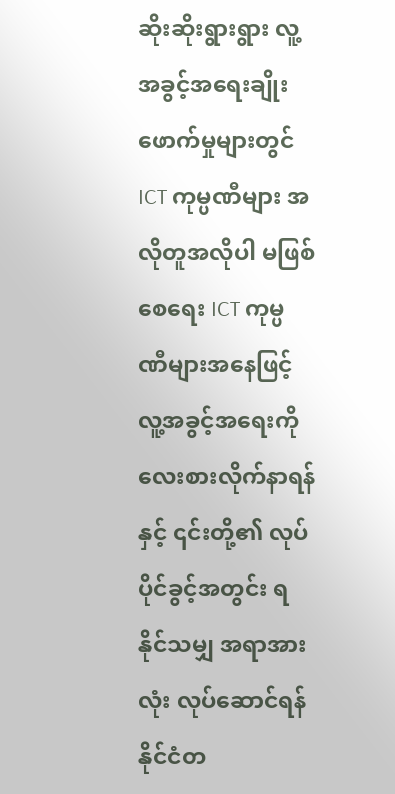ဆိုးဆိုးရွားရွား လူ့အခွင့်အရေးချိုးဖောက်မှုများတွင် ICT ကုမ္ပဏီများ အလိုတူအလိုပါ မဖြစ်စေရေး ICT ကုမ္ပ ဏီများအနေဖြင့် လူ့အခွင့်အရေးကို လေးစားလိုက်နာရန်နှင့် ၎င်းတို့၏ လုပ်ပိုင်ခွင့်အတွင်း ရနိုင်သမျှ အရာအား လုံး လုပ်ဆောင်ရန် နိုင်ငံတ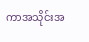ကာအသိုင်းအ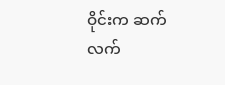ဝိုင်းက ဆက်လက်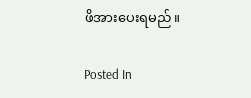ဖိအားပေးရမည်။

Posted In